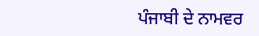ਪੰਜਾਬੀ ਦੇ ਨਾਮਵਰ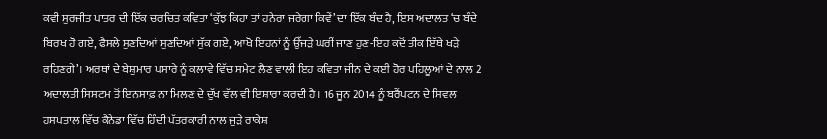ਕਵੀ ਸੁਰਜੀਤ ਪਾਤਰ ਦੀ ਇੱਕ ਚਰਚਿਤ ਕਵਿਤਾ ‘ਕੁੱਝ ਕਿਹਾ ਤਾਂ ਹਨੇਰਾ ਜਰੇਗਾ ਕਿਵੇਂ’ ਦਾ ਇੱਕ ਬੰਦ ਹੈ, ਇਸ ਅਦਾਲਤ ‘ਚ ਬੰਦੇ ਬਿਰਖ ਹੋ ਗਏ, ਫੈਸਲੇ ਸੁਣਦਿਆਂ ਸੁਣਦਿਆਂ ਸੁੱਕ ਗਏ, ਆਖੋ ਇਹਨਾਂ ਨੂੰ ਉੱਜੜੇ ਘਰੀਂ ਜਾਣ ਹੁਣ-ਇਹ ਕਦੋਂ ਤੀਕ ਇੱਥੇ ਖੜੇ ਰਹਿਣਗੇ’। ਅਰਥਾਂ ਦੇ ਬੇਸ਼ੁਮਾਰ ਪਸਾਰੇ ਨੂੰ ਕਲਾਵੇ ਵਿੱਚ ਸਮੇਟ ਲੈਣ ਵਾਲੀ ਇਹ ਕਵਿਤਾ ਜੀਨ ਦੇ ਕਈ ਹੋਰ ਪਹਿਲੂਆਂ ਦੇ ਨਾਲ 2 ਅਦਾਲਤੀ ਸਿਸਟਮ ਤੋਂ ਇਨਸਾਫ਼ ਨਾ ਮਿਲਣ ਦੇ ਦੁੱਖ ਵੱਲ ਵੀ ਇਸ਼ਾਰਾ ਕਰਦੀ ਹੈ। 16 ਜੂਨ 2014 ਨੂੰ ਬਰੈਂਪਟਨ ਦੇ ਸਿਵਲ ਹਸਪਤਾਲ ਵਿੱਚ ਕੈਨੇਡਾ ਵਿੱਚ ਹਿੰਦੀ ਪੱਤਰਕਾਰੀ ਨਾਲ ਜੁੜੇ ਰਾਕੇਸ਼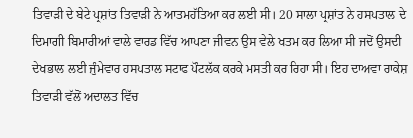ਤਿਵਾੜੀ ਦੇ ਬੇਟੇ ਪ੍ਰਸ਼ਾਂਤ ਤਿਵਾੜੀ ਨੇ ਆਤਮਹੱਤਿਆ ਕਰ ਲਈ ਸੀ। 20 ਸਾਲਾ ਪ੍ਰਸ਼ਾਂਤ ਨੇ ਹਸਪਤਾਲ ਦੇ ਦਿਮਾਗੀ ਬਿਮਾਰੀਆਂ ਵਾਲੇ ਵਾਰਡ ਵਿੱਚ ਆਪਣਾ ਜੀਵਨ ਉਸ ਵੇਲੇ ਖਤਮ ਕਰ ਲਿਆ ਸੀ ਜਦੋਂ ਉਸਦੀ ਦੇਖਭਾਲ ਲਈ ਜੁੰਮੇਵਾਰ ਹਸਪਤਾਲ ਸਟਾਫ ਪੌਟਲੱਕ ਕਰਕੇ ਮਸਤੀ ਕਰ ਰਿਹਾ ਸੀ। ਇਹ ਦਾਅਵਾ ਰਾਕੇਸ਼ ਤਿਵਾੜੀ ਵੱਲੋਂ ਅਦਾਲਤ ਵਿੱਚ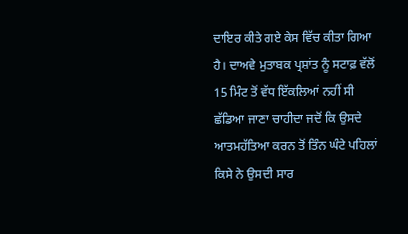ਦਾਇਰ ਕੀਤੇ ਗਏ ਕੇਸ ਵਿੱਚ ਕੀਤਾ ਗਿਆ ਹੈ। ਦਾਅਵੇ ਮੁਤਾਬਕ ਪ੍ਰਸ਼ਾਂਤ ਨੂੰ ਸਟਾਫ਼ ਵੱਲੋਂ 15 ਮਿੰਟ ਤੋਂ ਵੱਧ ਇੱਕਲਿਆਂ ਨਹੀਂ ਸੀ ਛੱਡਿਆ ਜਾਣਾ ਚਾਹੀਦਾ ਜਦੋਂ ਕਿ ਉਸਦੇ ਆਤਮਹੱਤਿਆ ਕਰਨ ਤੋਂ ਤਿੰਨ ਘੰਟੇ ਪਹਿਲਾਂ ਕਿਸੇ ਨੇ ਉਸਦੀ ਸਾਰ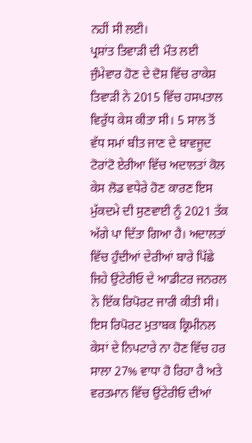ਨਹੀਂ ਸੀ ਲਈ।
ਪ੍ਰਸ਼ਾਂਤ ਤਿਵਾੜੀ ਦੀ ਮੌਤ ਲਈ ਜੁੰਮੇਵਾਰ ਹੋਣ ਦੇ ਦੋਸ਼ ਵਿੱਚ ਰਾਕੇਸ਼ ਤਿਵਾੜੀ ਨੇ 2015 ਵਿੱਚ ਹਸਪਤਾਲ ਵਿਰੁੱਧ ਕੇਸ ਕੀਤਾ ਸੀ। 5 ਸਾਲ ਤੋਂ ਵੱਧ ਸਮਾਂ ਬੀਤ ਜਾਣ ਦੇ ਬਾਵਜੂਦ ਟੋਰਾਂਟੋ ਏਰੀਆ ਵਿੱਚ ਅਦਾਲਤਾਂ ਕੋਲ ਕੇਸ ਲੋਡ ਵਧੇਰੇ ਹੋਣ ਕਾਰਣ ਇਸ ਮੁੱਕਦਮੇ ਦੀ ਸੁਣਵਾਈ ਨੂੰ 2021 ਤੱਕ ਅੱਗੇ ਪਾ ਦਿੱਤਾ ਗਿਆ ਹੈ। ਅਦਾਲਤਾਂ ਵਿੱਚ ਹੁੰਦੀਆਂ ਦੇਰੀਆਂ ਬਾਰੇ ਪਿੱਛੇ ਜਿਹੇ ਉਂਟੇਰੀਓ ਦੇ ਆਡੀਟਰ ਜਨਰਲ ਨੇ ਇੱਕ ਰਿਪੋਰਟ ਜਾਰੀ ਕੀਤੀ ਸੀ। ਇਸ ਰਿਪੋਰਟ ਮੁਤਾਬਕ ਕ੍ਰਿਮੀਨਲ ਕੇਸਾਂ ਦੇ ਨਿਪਟਾਰੇ ਨਾ ਹੋਣ ਵਿੱਚ ਹਰ ਸਾਲਾ 27% ਵਾਧਾ ਹੋ ਰਿਹਾ ਹੈ ਅਤੇ ਵਰਤਮਾਨ ਵਿੱਚ ਉਂਟੇਰੀਓ ਦੀਆਂ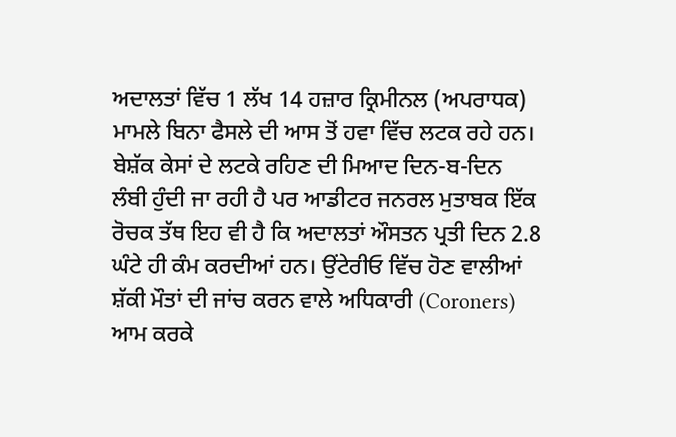ਅਦਾਲਤਾਂ ਵਿੱਚ 1 ਲੱਖ 14 ਹਜ਼ਾਰ ਕ੍ਰਿਮੀਨਲ (ਅਪਰਾਧਕ) ਮਾਮਲੇ ਬਿਨਾ ਫੈਸਲੇ ਦੀ ਆਸ ਤੋਂ ਹਵਾ ਵਿੱਚ ਲਟਕ ਰਹੇ ਹਨ।
ਬੇਸ਼ੱਕ ਕੇਸਾਂ ਦੇ ਲਟਕੇ ਰਹਿਣ ਦੀ ਮਿਆਦ ਦਿਨ-ਬ-ਦਿਨ ਲੰਬੀ ਹੁੰਦੀ ਜਾ ਰਹੀ ਹੈ ਪਰ ਆਡੀਟਰ ਜਨਰਲ ਮੁਤਾਬਕ ਇੱਕ ਰੋਚਕ ਤੱਥ ਇਹ ਵੀ ਹੈ ਕਿ ਅਦਾਲਤਾਂ ਔਸਤਨ ਪ੍ਰਤੀ ਦਿਨ 2.8 ਘੰਟੇ ਹੀ ਕੰਮ ਕਰਦੀਆਂ ਹਨ। ਉਂਟੇਰੀਓ ਵਿੱਚ ਹੋਣ ਵਾਲੀਆਂ ਸ਼ੱਕੀ ਮੌਤਾਂ ਦੀ ਜਾਂਚ ਕਰਨ ਵਾਲੇ ਅਧਿਕਾਰੀ (Coroners) ਆਮ ਕਰਕੇ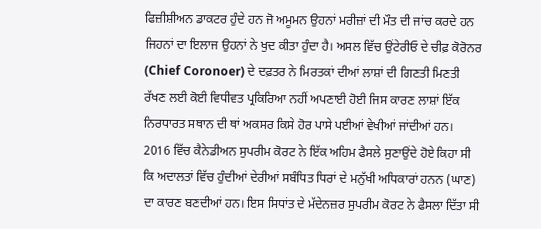ਫਿਜ਼ੀਸ਼ੀਅਨ ਡਾਕਟਰ ਹੁੰਦੇ ਹਨ ਜੋ ਅਮੂਮਨ ਉਹਨਾਂ ਮਰੀਜ਼ਾਂ ਦੀ ਮੌਤ ਦੀ ਜਾਂਚ ਕਰਦੇ ਹਨ ਜਿਹਨਾਂ ਦਾ ਇਲਾਜ ਉਹਨਾਂ ਨੇ ਖੁਦ ਕੀਤਾ ਹੁੰਦਾ ਹੈ। ਅਸਲ ਵਿੱਚ ਉਂਟੇਰੀਓ ਦੇ ਚੀਫ਼ ਕੋਰੋਨਰ (Chief Coronoer) ਦੇ ਦਫ਼ਤਰ ਨੇ ਮਿਰਤਕਾਂ ਦੀਆਂ ਲਾਸ਼ਾਂ ਦੀ ਗਿਣਤੀ ਮਿਣਤੀ ਰੱਖਣ ਲਈ ਕੋਈ ਵਿਧੀਵਤ ਪ੍ਰਕਿਰਿਆ ਨਹੀਂ ਅਪਣਾਈ ਹੋਈ ਜਿਸ ਕਾਰਣ ਲਾਸ਼ਾਂ ਇੱਕ ਨਿਰਧਾਰਤ ਸਥਾਨ ਦੀ ਥਾਂ ਅਕਸਰ ਕਿਸੇ ਹੋਰ ਪਾਸੇ ਪਈਆਂ ਵੇਖੀਆਂ ਜਾਂਦੀਆਂ ਹਨ।
2016 ਵਿੱਚ ਕੈਨੇਡੀਅਨ ਸੁਪਰੀਮ ਕੋਰਟ ਨੇ ਇੱਕ ਅਹਿਮ ਫੈਸਲੇ ਸੁਣਾਉਂਦੇ ਹੋਏ ਕਿਹਾ ਸੀ ਕਿ ਅਦਾਲਤਾਂ ਵਿੱਚ ਹੁੰਦੀਆਂ ਦੇਰੀਆਂ ਸਬੰਧਿਤ ਧਿਰਾਂ ਦੇ ਮਨੁੱਖੀ ਅਧਿਕਾਰਾਂ ਹਨਨ (ਘਾਣ) ਦਾ ਕਾਰਣ ਬਣਦੀਆਂ ਹਨ। ਇਸ ਸਿਧਾਂਤ ਦੇ ਮੱਦੇਨਜ਼ਰ ਸੁਪਰੀਮ ਕੋਰਟ ਨੇ ਫੈਸਲਾ ਦਿੱਤਾ ਸੀ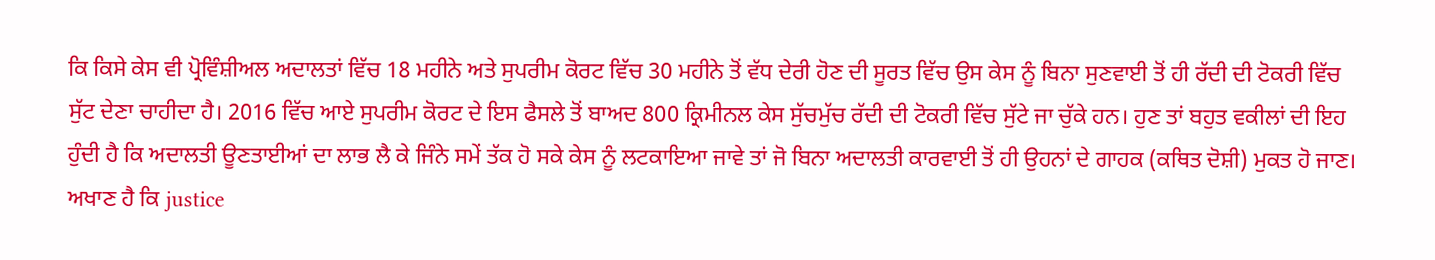ਕਿ ਕਿਸੇ ਕੇਸ ਵੀ ਪ੍ਰੋਵਿੰਸ਼ੀਅਲ ਅਦਾਲਤਾਂ ਵਿੱਚ 18 ਮਹੀਨੇ ਅਤੇ ਸੁਪਰੀਮ ਕੋਰਟ ਵਿੱਚ 30 ਮਹੀਨੇ ਤੋਂ ਵੱਧ ਦੇਰੀ ਹੋਣ ਦੀ ਸੂਰਤ ਵਿੱਚ ਉਸ ਕੇਸ ਨੂੰ ਬਿਨਾ ਸੁਣਵਾਈ ਤੋਂ ਹੀ ਰੱਦੀ ਦੀ ਟੋਕਰੀ ਵਿੱਚ ਸੁੱਟ ਦੇਣਾ ਚਾਹੀਦਾ ਹੈ। 2016 ਵਿੱਚ ਆਏ ਸੁਪਰੀਮ ਕੋਰਟ ਦੇ ਇਸ ਫੈਸਲੇ ਤੋਂ ਬਾਅਦ 800 ਕ੍ਰਿਮੀਨਲ ਕੇਸ ਸੁੱਚਮੁੱਚ ਰੱਦੀ ਦੀ ਟੋਕਰੀ ਵਿੱਚ ਸੁੱਟੇ ਜਾ ਚੁੱਕੇ ਹਨ। ਹੁਣ ਤਾਂ ਬਹੁਤ ਵਕੀਲਾਂ ਦੀ ਇਹ ਹੁੰਦੀ ਹੈ ਕਿ ਅਦਾਲਤੀ ਊਣਤਾਈਆਂ ਦਾ ਲਾਭ ਲੈ ਕੇ ਜਿੰਨੇ ਸਮੇਂ ਤੱਕ ਹੋ ਸਕੇ ਕੇਸ ਨੂੰ ਲਟਕਾਇਆ ਜਾਵੇ ਤਾਂ ਜੋ ਬਿਨਾ ਅਦਾਲਤੀ ਕਾਰਵਾਈ ਤੋਂ ਹੀ ਉਹਨਾਂ ਦੇ ਗਾਹਕ (ਕਥਿਤ ਦੋਸ਼ੀ) ਮੁਕਤ ਹੋ ਜਾਣ।
ਅਖਾਣ ਹੈ ਕਿ justice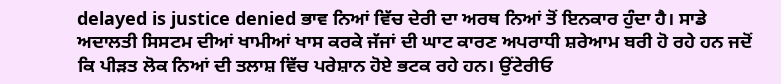delayed is justice denied ਭਾਵ ਨਿਆਂ ਵਿੱਚ ਦੇਰੀ ਦਾ ਅਰਥ ਨਿਆਂ ਤੋਂ ਇਨਕਾਰ ਹੁੰਦਾ ਹੈ। ਸਾਡੇ ਅਦਾਲਤੀ ਸਿਸਟਮ ਦੀਆਂ ਖਾਮੀਆਂ ਖਾਸ ਕਰਕੇ ਜੱਜਾਂ ਦੀ ਘਾਟ ਕਾਰਣ ਅਪਰਾਧੀ ਸ਼ਰੇਆਮ ਬਰੀ ਹੋ ਰਹੇ ਹਨ ਜਦੋਂ ਕਿ ਪੀੜਤ ਲੋਕ ਨਿਆਂ ਦੀ ਤਲਾਸ਼ ਵਿੱਚ ਪਰੇਸ਼ਾਨ ਹੋਏ ਭਟਕ ਰਹੇ ਹਨ। ਉਂਟੇਰੀਓ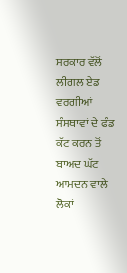ਸਰਕਾਰ ਵੱਲੋਂ ਲੀਗਲ ਏਡ ਵਰਗੀਆਂ ਸੰਸਥਾਵਾਂ ਦੇ ਫੰਡ ਕੱਟ ਕਰਨ ਤੋਂ ਬਾਅਦ ਘੱਟ ਆਮਦਨ ਵਾਲੇ ਲੋਕਾਂ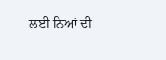ਲਈ ਨਿਆਂ ਦੀ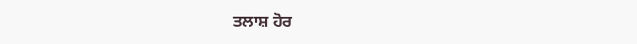ਤਲਾਸ਼ ਹੋਰ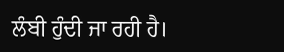ਲੰਬੀ ਹੁੰਦੀ ਜਾ ਰਹੀ ਹੈ।